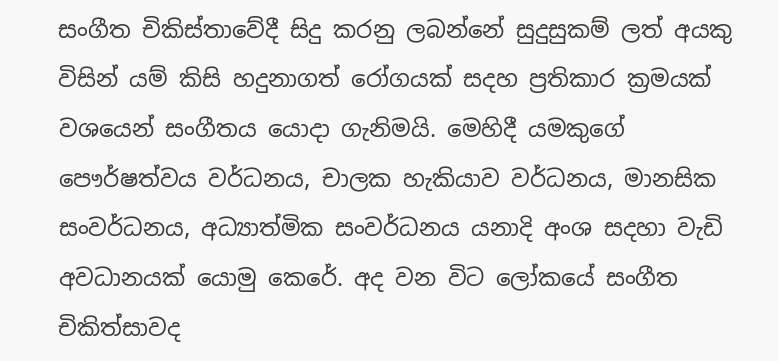සංගීත චිකිස්තාවේදී සිදු කරනු ලබන්නේ සුදුසුකම් ලත් අයකු විසින් යම් කිසි හදුනාගත් රෝගයක් සදහ ප්‍රතිකාර ක්‍රමයක් වශයෙන් සංගීතය යොදා ගැනිමයි. මෙහිදී යමකුගේ පෞර්ෂත්වය වර්ධනය, චාලක හැකියාව වර්ධනය, මානසික සංවර්ධනය, අධ්‍යාත්මික සංවර්ධනය යනාදි අංශ සදහා වැඩි අවධානයක් යොමු කෙරේ. අද වන විට ලෝකයේ සංගීත චිකිත්සාවද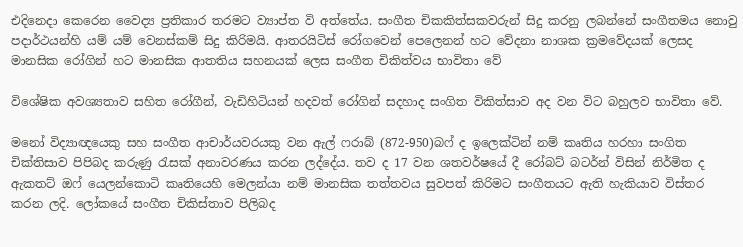එදිනෙදා කෙරෙන වෛද්‍ය ප්‍රතිකාර තරමට ව්‍යාප්ත වි අත්තේය. සංගීත චිකකිත්සකවරුන් සිදු කරනු ලබන්නේ සංගීතමය නොවු පදාර්ථයන්හි යම් යම් වෙනස්කම් සිදු කිරිමයි. ආතරයිටිස් රෝගවෙන් පෙලෙනන් හට වේදනා නාශක ක්‍රමවේදයක් ලෙසද මානසික රෝගින් හට මානසික ආතතිය සහනයක් ලෙස සංගීත චිකිත්වය භාවිතා වේ

විශේෂික අවශ්‍යතාව සහිත රෝගීන්, වැඩිහිටියන් හදවත් රෝගින් සදහාද සංගිත විකිත්සාව අද වන විට බහුලව භාවිතා වේ.

මනෝ විද්‍යාඥයෙකු සහ සංගීත ආචාර්යවරයකු වන ඇල් ෆරාබ් (872-950)බෆ් ද ඉලෙක්ටින් නම් කෘතිය හරහා සංගිත චික්තිසාව පිපිබද කරුණු රැසක් අනාවරණය කරන ලද්දේය. තව ද 17 වන ශතවර්ෂයේ දී රෝබට් බටර්න් විසින් නිර්මිත ද ඇකතට් ඔෆ් යෙලන්කොටි කෘතියෙහි මෙලන්යා නම් මානසික තත්තවය සුවපත් කිරිමට සංගීතයට ඇති හැකියාව විස්තර කරන ලදි. ලෝකයේ සංගීත චිකිස්තාව පිලිබද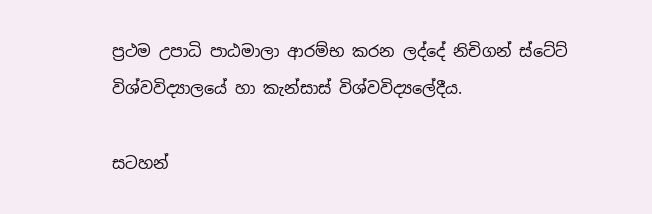ප්‍රථම උපාධි පාඨමාලා ආරම්භ කරන ලද්දේ නිචිගන් ස්ටේට් විශ්වවිද්‍යාලයේ හා කැන්සාස් විශ්වවිද්‍යලේදීය.

සටහන්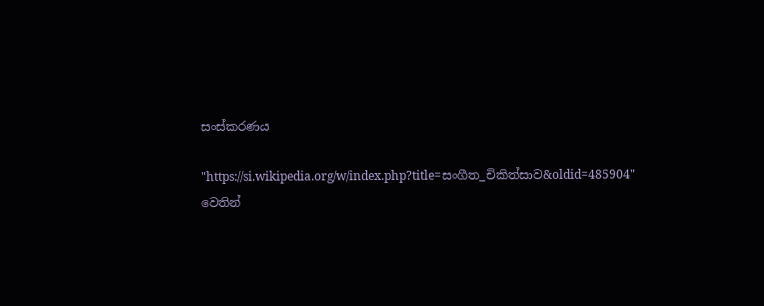සංස්කරණය

"https://si.wikipedia.org/w/index.php?title=සංගීත_චිකිත්සාව&oldid=485904" වෙතින්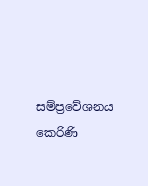සම්ප්‍රවේශනය කෙරිණි